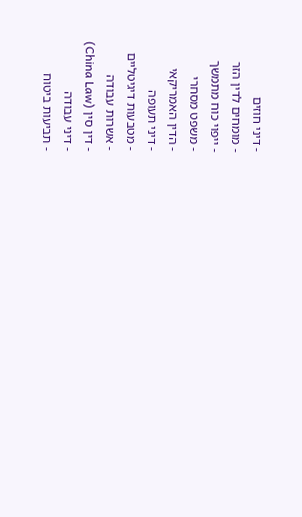- דיני חוזים
- מומחים לדין הזר
- ייפוי כוח מתמשך
- משפט מסחרי
- הדין האמריקאי
- דיני תעופה
- מטבעות דיגיטליים
- אשרות עבודה
- דין סין (China Law)
- דיני עבודה
- תביעות ביטוח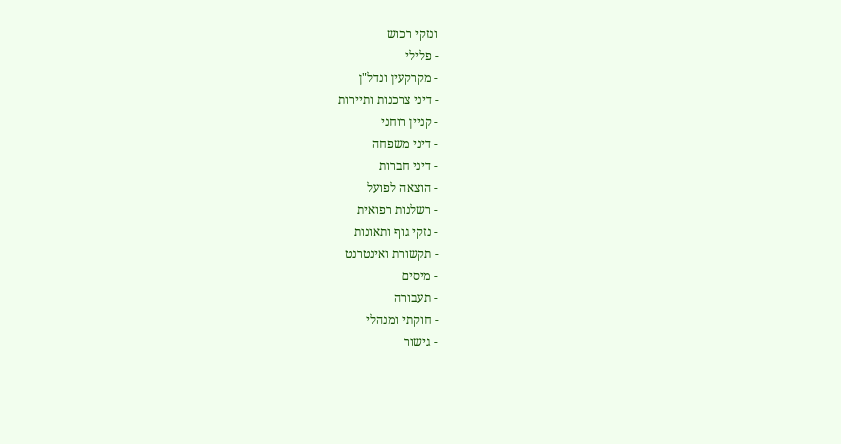ונזקי רכוש
- פלילי
- מקרקעין ונדל"ן
- דיני צרכנות ותיירות
- קניין רוחני
- דיני משפחה
- דיני חברות
- הוצאה לפועל
- רשלנות רפואית
- נזקי גוף ותאונות
- תקשורת ואינטרנט
- מיסים
- תעבורה
- חוקתי ומנהלי
- גישור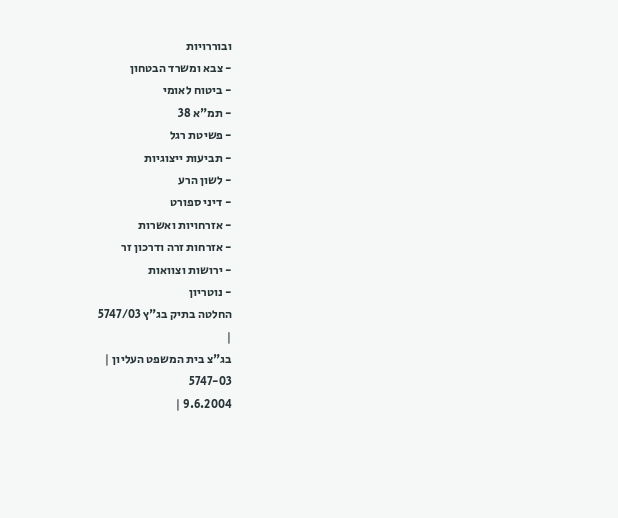ובוררויות
- צבא ומשרד הבטחון
- ביטוח לאומי
- תמ"א 38
- פשיטת רגל
- תביעות ייצוגיות
- לשון הרע
- דיני ספורט
- אזרחויות ואשרות
- אזרחות זרה ודרכון זר
- ירושות וצוואות
- נוטריון
החלטה בתיק בג"ץ 5747/03
|
בג"צ בית המשפט העליון |
5747-03
9.6.2004 |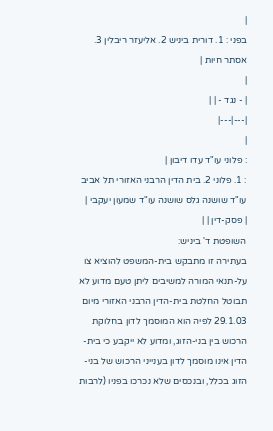|
בפני : 1. דורית ביניש 2. אליעזר ריבלין 3. אסתר חיות |
|
| - נגד - | |
|---|---|
|
: פלוני עו"ד עדו דיבון |
: 1. פלוני 2. בית הדין הרבני האזורי תל אביב עו"ד שושנה גלס שושנה עו"ד שמעון יעקבי |
| פסק-דין | |
השופטת ד' ביניש:
בעתירה זו מתבקש בית-המשפט להוציא צו על-תנאי המורה למשיבים ליתן טעם מדוע לא תבוטל החלטת בית-הדין הרבני האזורי מיום 29.1.03 לפיה הוא המוסמך לדון בחלוקת הרכוש בין בני-הזוג, ומדוע לא ייקבע כי בית-הדין אינו מוסמך לדון בענייני הרכוש של בני-הזוג בכלל, ובנכסים שלא נכרכו בפניו (לרבות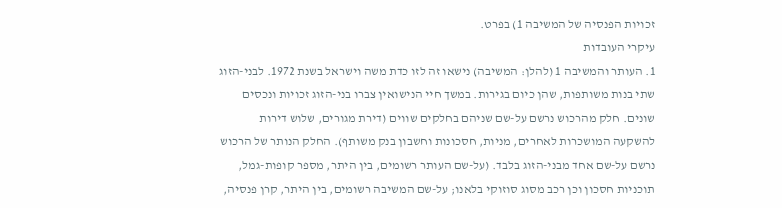זכויות הפנסיה של המשיבה 1) בפרט.
עיקרי העובדות
1. העותר והמשיבה 1 (להלן: המשיבה) נישאו זה לזו כדת משה וישראל בשנת 1972. לבני-הזוג שתי בנות משותפות, שהן כיום בגירות. במשך חיי הנישואין צברו בני-הזוג זכויות ונכסים שונים. חלק מהרכוש נרשם על-שם שניהם בחלקים שווים (דירת מגורים, שלוש דירות להשקעה המושכרות לאחרים, מניות, חסכונות וחשבון בנק משותף). החלק הנותר של הרכוש נרשם על-שם אחד מבני-הזוג בלבד. (על-שם העותר רשומים, בין היתר, מספר קופות-גמל, תוכניות חסכון וכן רכב מסוג סוזוקי בלאנו; על-שם המשיבה רשומים, בין היתר, קרן פנסיה,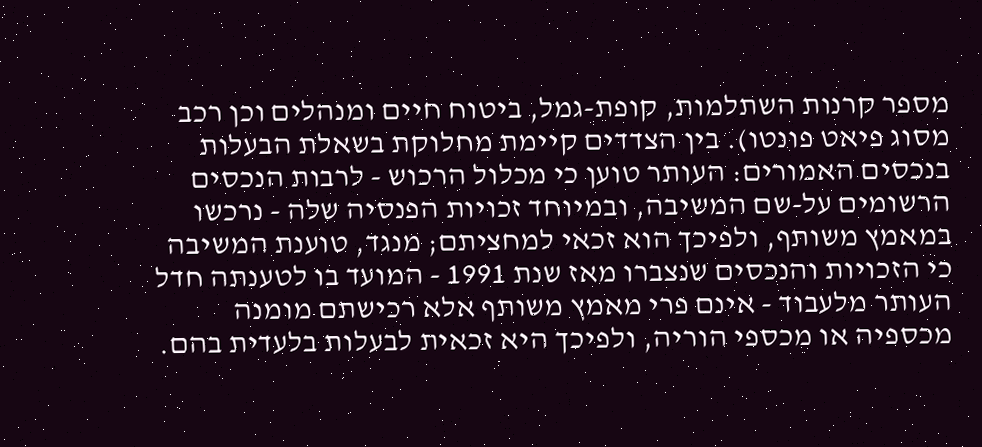מספר קרנות השתלמות, קופת-גמל, ביטוח חיים ומנהלים וכן רכב מסוג פיאט פונטו). בין הצדדים קיימת מחלוקת בשאלת הבעלות בנכסים האמורים: העותר טוען כי מכלול הרכוש - לרבות הנכסים הרשומים על-שם המשיבה, ובמיוחד זכויות הפנסיה שלה - נרכשו במאמץ משותף, ולפיכך הוא זכאי למחציתם; מנגד, טוענת המשיבה כי הזכויות והנכסים שנצברו מאז שנת 1991 - המועד בו לטענתה חדל העותר מלעבוד - אינם פרי מאמץ משותף אלא רכישתם מומנה מכספיה או מכספי הוריה, ולפיכך היא זכאית לבעלות בלעדית בהם.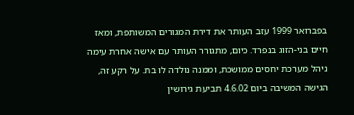בפברואר 1999 עזב העותר את דירת המגורים המשותפת, ומאז חיים בני-הזוג בנפרד. כיום, מתגורר העותר עם אישה אחרת עימה ניהל מערכת יחסים ממושכת, וממנה נולדה לו בת. על רקע זה, הגישה המשיבה ביום 4.6.02 תביעת גירושין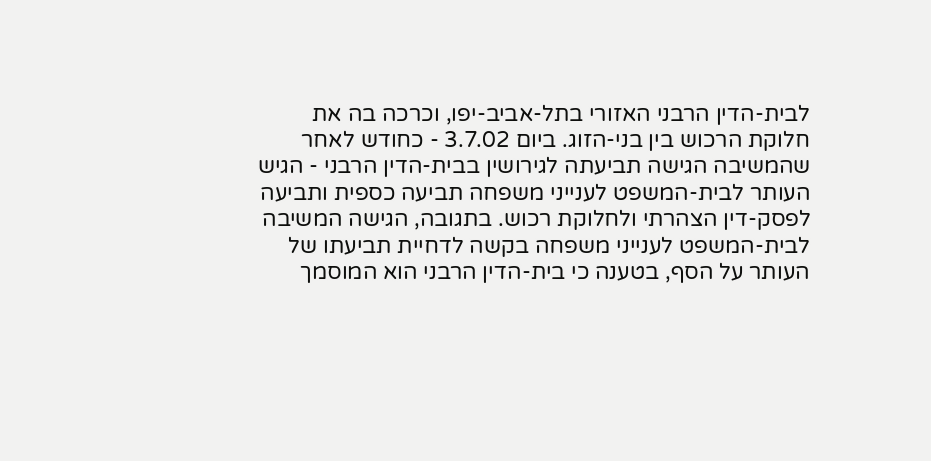לבית-הדין הרבני האזורי בתל-אביב-יפו, וכרכה בה את חלוקת הרכוש בין בני-הזוג. ביום 3.7.02 - כחודש לאחר שהמשיבה הגישה תביעתה לגירושין בבית-הדין הרבני - הגיש העותר לבית-המשפט לענייני משפחה תביעה כספית ותביעה לפסק-דין הצהרתי ולחלוקת רכוש. בתגובה, הגישה המשיבה לבית-המשפט לענייני משפחה בקשה לדחיית תביעתו של העותר על הסף, בטענה כי בית-הדין הרבני הוא המוסמך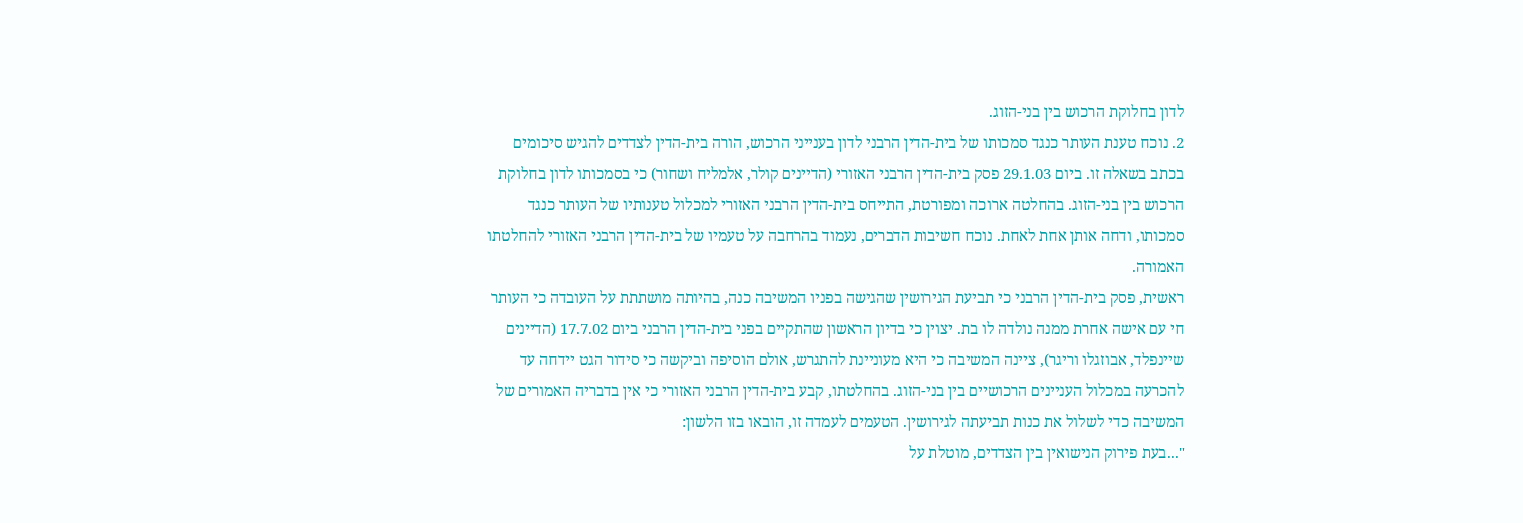לדון בחלוקת הרכוש בין בני-הזוג.
2. נוכח טענת העותר כנגד סמכותו של בית-הדין הרבני לדון בענייני הרכוש, הורה בית-הדין לצדדים להגיש סיכומים בכתב בשאלה זו. ביום 29.1.03 פסק בית-הדין הרבני האזורי (הדיינים קולר, אלמליח ושחור) כי בסמכותו לדון בחלוקת הרכוש בין בני-הזוג. בהחלטה ארוכה ומפורטת, התייחס בית-הדין הרבני האזורי למכלול טענותיו של העותר כנגד סמכותו, ודחה אותן אחת לאחת. נוכח חשיבות הדברים, נעמוד בהרחבה על טעמיו של בית-הדין הרבני האזורי להחלטתו האמורה.
ראשית, פסק בית-הדין הרבני כי תביעת הגירושין שהגישה בפניו המשיבה כנה, בהיותה מושתתת על העובדה כי העותר חי עם אישה אחרת ממנה נולדה לו בת. יצוין כי בדיון הראשון שהתקיים בפני בית-הדין הרבני ביום 17.7.02 (הדיינים שיינפלד, אבוזגלו וריגר), ציינה המשיבה כי היא מעוניינת להתגרש, אולם הוסיפה וביקשה כי סידור הגט יידחה עד להכרעה במכלול העניינים הרכושיים בין בני-הזוג. בהחלטתו, קבע בית-הדין הרבני האזורי כי אין בדבריה האמורים של המשיבה כדי לשלול את כנות תביעתה לגירושין. הטעמים לעמדה זו, הובאו בזו הלשון:
"...בעת פירוק הנישואין בין הצדדים, מוטלת על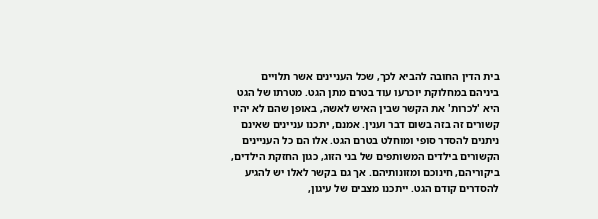בית הדין החובה להביא לכך, שכל העניינים אשר תלויים ביניהם במחלוקת יוכרעו עוד בטרם מתן הגט. מטרתו של הגט היא 'לכרות' את הקשר שבין האיש לאשה, באופן שהם לא יהיו קשורים זה בזה בשום דבר וענין. אמנם, יתכנו עניינים שאינם ניתנים להסדר סופי ומוחלט בטרם הגט. אלו הם כל העניינים הקשורים בילדים המשותפים של בני הזוג, כגון החזקת הילדים, ביקוריהם, חינוכם ומזונותיהם. אך גם בקשר לאלו יש להגיע להסדרים קודם הגט. ייתכנו מצבים של עיגון,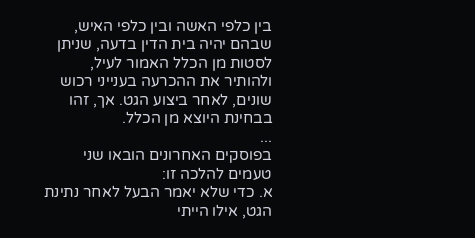בין כלפי האשה ובין כלפי האיש, שבהם יהיה בית הדין בדעה, שניתן לסטות מן הכלל האמור לעיל, ולהותיר את ההכרעה בענייני רכוש שונים, לאחר ביצוע הגט. אך, זהו בבחינת היוצא מן הכלל.
...
בפוסקים האחרונים הובאו שני טעמים להלכה זו:
א. כדי שלא יאמר הבעל לאחר נתינת הגט, אילו הייתי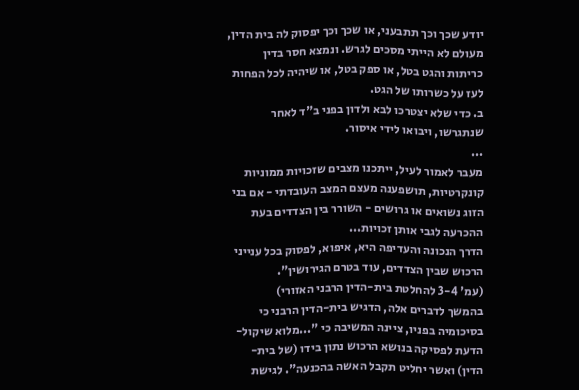יודע שכך וכך תתבעני, או שכך וכך יפסוק לה בית הדין, מעולם לא הייתי מסכים לגרש. ונמצא חסר בדין כריתות והגט בטל, או ספק בטל, או שיהיה לכל הפחות לעז על כשרותו של הגט.
ב. כדי שלא יצטרכו לבא ולדון בפני ב"ד לאחר שנתגרשו, ויבואו לידי איסור.
...
מעבר לאמור לעיל, ייתכנו מצבים שזכויות ממוניות קונקרטיות, תושפענה מעצם המצב העובדתי - אם בני הזוג נשואים או גרושים - השורר בין הצדדים בעת ההכרעה לגבי אותן זכויות...
הדרך הנכונה והעדיפה היא, איפוא, לפסוק בכל ענייני הרכוש שבין הצדדים, עוד בטרם הגירושין".
(עמ' 3-4 להחלטת בית-הדין הרבני האזורי)
בהמשך לדברים אלה, הדגיש בית-הדין הרבני כי בסיכומיה בפניו, ציינה המשיבה כי "...מלוא שיקול-הדעת לפסיקה בנושא הרכוש נתון בידו (של בית-הדין) ואשר יחליט תקבל האשה בהכנעה". לגישת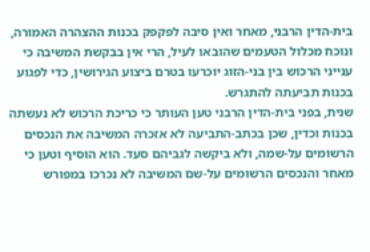בית-הדין הרבני, מאחר ואין סיבה לפקפק בכנות ההצהרה האמורה, ונוכח מכלול הטעמים שהובאו לעיל, הרי אין בבקשת המשיבה כי ענייני הרכוש בין בני-הזוג יוכרעו בטרם ביצוע הגירושין, כדי לפגוע בכנות תביעתה להתגרש.
שנית, בפני בית-הדין הרבני טען העותר כי כריכת הרכוש לא נעשתה בכנות וכדין, שכן בכתב-התביעה לא אזכרה המשיבה את הנכסים הרשומים על-שמה, ולא ביקשה לגביהם סעד. הוא הוסיף וטען כי מאחר והנכסים הרשומים על-שם המשיבה לא נכרכו במפורש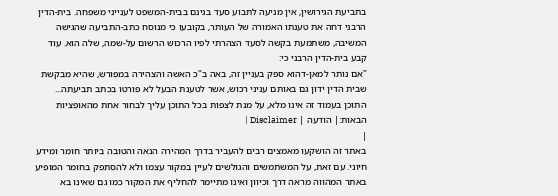בתביעת הגירושין, אין מניעה לתבוע סעד בגינם בבית-המשפט לענייני משפחה. בית-הדין הרבני דחה את טענתו האמורה של העותר, בקובעו כי מנוסח כתב-התביעה שהגישה המשיבה, משתמעת בקשה לסעד הצהרתי לפיו הרכוש הרשום על-שמה, שלה הוא. עוד קבע בית-הדין הרבני כי:
"אם נותר למאן-דהוא ספק בעניין זה, באה ב"כ האשה והצהירה במפורש, שהיא מבקשת שבית הדין ידון גם באותם עניני רכוש, אשר לטענת הבעל לא פורטו בכתב תביעתה...
התוכן בעמוד זה אינו מלא, על מנת לצפות בכל התוכן עליך לבחור אחת מהאופציות הבאות:| הודעה | Disclaimer |
|
באתר זה הושקעו מאמצים רבים להעביר בדרך המהירה הנאה והטובה ביותר חומר ומידע חיוני. עם זאת, על המשתמשים והגולשים לעיין במקור עצמו ולא להסתפק בחומר המופיע באתר המהווה מראה דרך וכיוון ואינו מתיימר להחליף את המקור כמו גם שאינו בא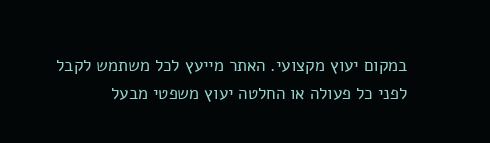במקום יעוץ מקצועי. האתר מייעץ לכל משתמש לקבל לפני כל פעולה או החלטה יעוץ משפטי מבעל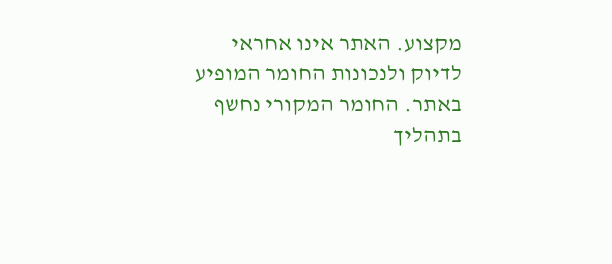מקצוע. האתר אינו אחראי לדיוק ולנכונות החומר המופיע באתר. החומר המקורי נחשף בתהליך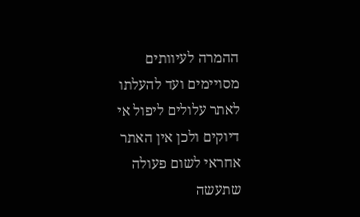ההמרה לעיוותים מסויימים ועד להעלתו לאתר עלולים ליפול אי דיוקים ולכן אין האתר אחראי לשום פעולה שתעשה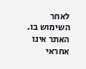לאחר השימוש בו. האתר אינו אחראי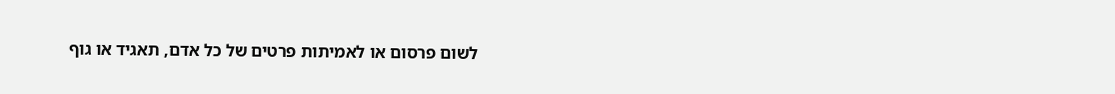לשום פרסום או לאמיתות פרטים של כל אדם, תאגיד או גוף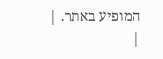המופיע באתר. |
|